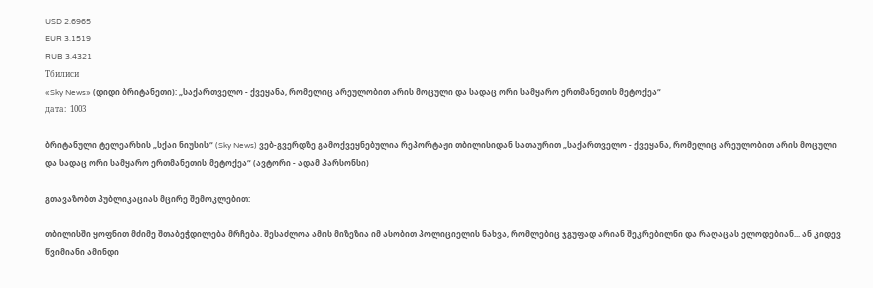USD 2.6965
EUR 3.1519
RUB 3.4321
Тбилиси
«Sky News» (დიდი ბრიტანეთი): „საქართველო - ქვეყანა, რომელიც არეულობით არის მოცული და სადაც ორი სამყარო ერთმანეთის მეტოქეა“
дата:  1003

ბრიტანული ტელეარხის „სქაი ნიუსის“ (Sky News) ვებ-გვერდზე გამოქვეყნებულია რეპორტაჟი თბილისიდან სათაურით „საქართველო - ქვეყანა, რომელიც არეულობით არის მოცული და სადაც ორი სამყარო ერთმანეთის მეტოქეა“ (ავტორი - ადამ პარსონსი)

გთავაზობთ პუბლიკაციას მცირე შემოკლებით:

თბილისში ყოფნით მძიმე შთაბეჭდილება მრჩება. შესაძლოა ამის მიზეზია იმ ასობით პოლიციელის ნახვა, რომლებიც ჯგუფად არიან შეკრებილნი და რაღაცას ელოდებიან... ან კიდევ წვიმიანი ამინდი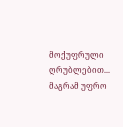მოქუფრული ღრუბლებით... მაგრამ უფრო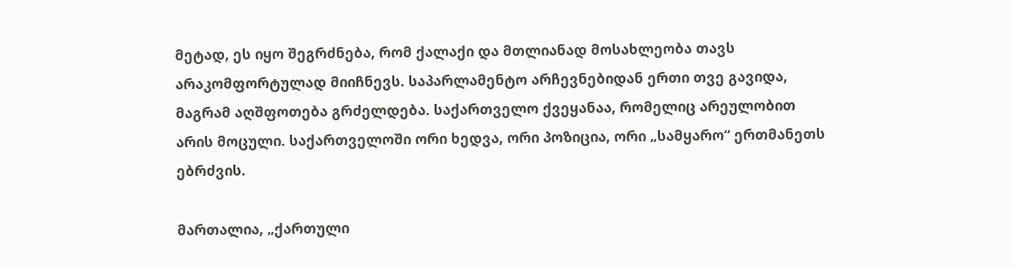მეტად, ეს იყო შეგრძნება, რომ ქალაქი და მთლიანად მოსახლეობა თავს არაკომფორტულად მიიჩნევს. საპარლამენტო არჩევნებიდან ერთი თვე გავიდა, მაგრამ აღშფოთება გრძელდება. საქართველო ქვეყანაა, რომელიც არეულობით არის მოცული. საქართველოში ორი ხედვა, ორი პოზიცია, ორი „სამყარო“ ერთმანეთს ებრძვის.

მართალია, „ქართული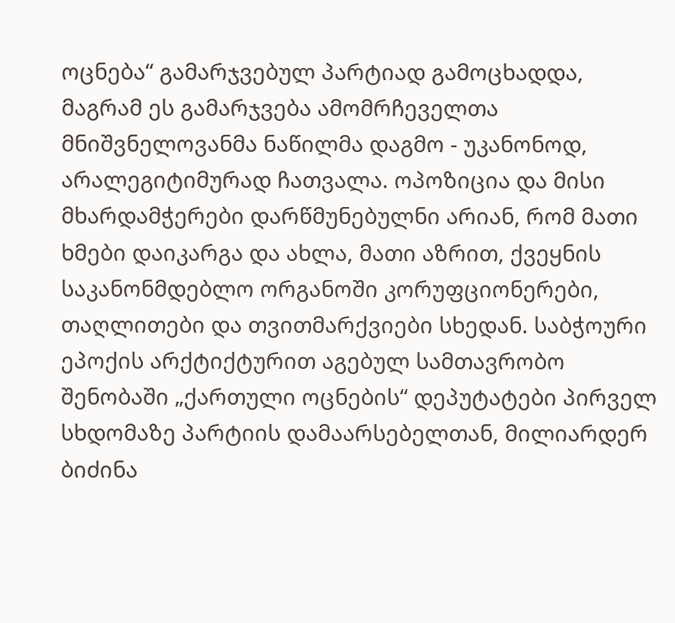ოცნება“ გამარჯვებულ პარტიად გამოცხადდა, მაგრამ ეს გამარჯვება ამომრჩეველთა მნიშვნელოვანმა ნაწილმა დაგმო - უკანონოდ, არალეგიტიმურად ჩათვალა. ოპოზიცია და მისი მხარდამჭერები დარწმუნებულნი არიან, რომ მათი ხმები დაიკარგა და ახლა, მათი აზრით, ქვეყნის საკანონმდებლო ორგანოში კორუფციონერები, თაღლითები და თვითმარქვიები სხედან. საბჭოური ეპოქის არქტიქტურით აგებულ სამთავრობო შენობაში „ქართული ოცნების“ დეპუტატები პირველ სხდომაზე პარტიის დამაარსებელთან, მილიარდერ ბიძინა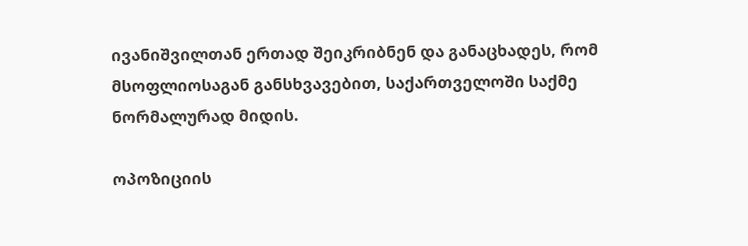ივანიშვილთან ერთად შეიკრიბნენ და განაცხადეს, რომ მსოფლიოსაგან განსხვავებით, საქართველოში საქმე ნორმალურად მიდის.

ოპოზიციის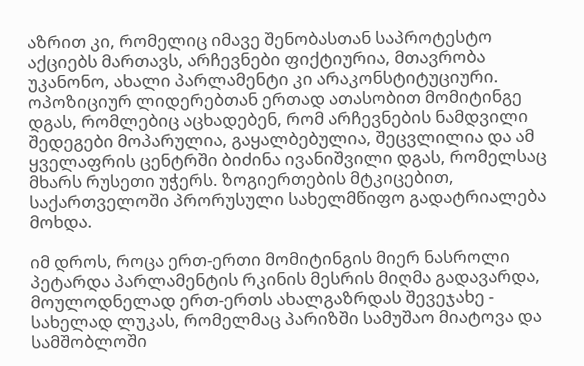აზრით კი, რომელიც იმავე შენობასთან საპროტესტო აქციებს მართავს, არჩევნები ფიქტიურია, მთავრობა უკანონო, ახალი პარლამენტი კი არაკონსტიტუციური. ოპოზიციურ ლიდერებთან ერთად ათასობით მომიტინგე დგას, რომლებიც აცხადებენ, რომ არჩევნების ნამდვილი შედეგები მოპარულია, გაყალბებულია, შეცვლილია და ამ ყველაფრის ცენტრში ბიძინა ივანიშვილი დგას, რომელსაც მხარს რუსეთი უჭერს. ზოგიერთების მტკიცებით, საქართველოში პრორუსული სახელმწიფო გადატრიალება მოხდა.

იმ დროს, როცა ერთ-ერთი მომიტინგის მიერ ნასროლი პეტარდა პარლამენტის რკინის მესრის მიღმა გადავარდა, მოულოდნელად ერთ-ერთს ახალგაზრდას შევეჯახე - სახელად ლუკას, რომელმაც პარიზში სამუშაო მიატოვა და სამშობლოში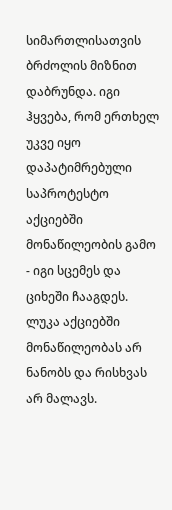სიმართლისათვის ბრძოლის მიზნით დაბრუნდა. იგი ჰყვება, რომ ერთხელ უკვე იყო დაპატიმრებული საპროტესტო აქციებში მონაწილეობის გამო - იგი სცემეს და ციხეში ჩააგდეს. ლუკა აქციებში მონაწილეობას არ ნანობს და რისხვას არ მალავს.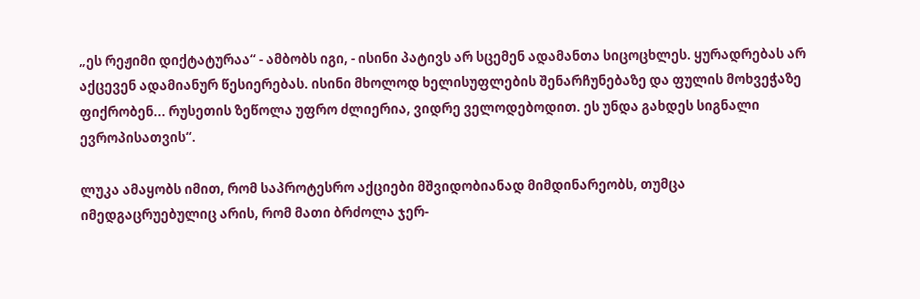„ეს რეჟიმი დიქტატურაა“ - ამბობს იგი, - ისინი პატივს არ სცემენ ადამანთა სიცოცხლეს. ყურადრებას არ აქცევენ ადამიანურ წესიერებას. ისინი მხოლოდ ხელისუფლების შენარჩუნებაზე და ფულის მოხვეჭაზე ფიქრობენ... რუსეთის ზეწოლა უფრო ძლიერია, ვიდრე ველოდებოდით. ეს უნდა გახდეს სიგნალი ევროპისათვის“.

ლუკა ამაყობს იმით, რომ საპროტესრო აქციები მშვიდობიანად მიმდინარეობს, თუმცა იმედგაცრუებულიც არის, რომ მათი ბრძოლა ჯერ-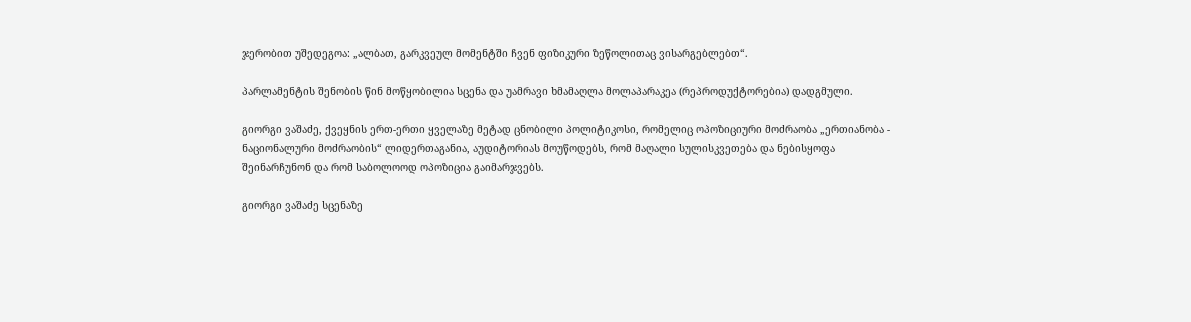ჯერობით უშედეგოა: „ალბათ, გარკვეულ მომენტში ჩვენ ფიზიკური ზეწოლითაც ვისარგებლებთ“.

პარლამენტის შენობის წინ მოწყობილია სცენა და უამრავი ხმამაღლა მოლაპარაკეა (რეპროდუქტორებია) დადგმული.

გიორგი ვაშაძე, ქვეყნის ერთ-ერთი ყველაზე მეტად ცნობილი პოლიტიკოსი, რომელიც ოპოზიციური მოძრაობა „ერთიანობა - ნაციონალური მოძრაობის“ ლიდერთაგანია, აუდიტორიას მოუწოდებს, რომ მაღალი სულისკვეთება და ნებისყოფა შეინარჩუნონ და რომ საბოლოოდ ოპოზიცია გაიმარჯვებს.

გიორგი ვაშაძე სცენაზე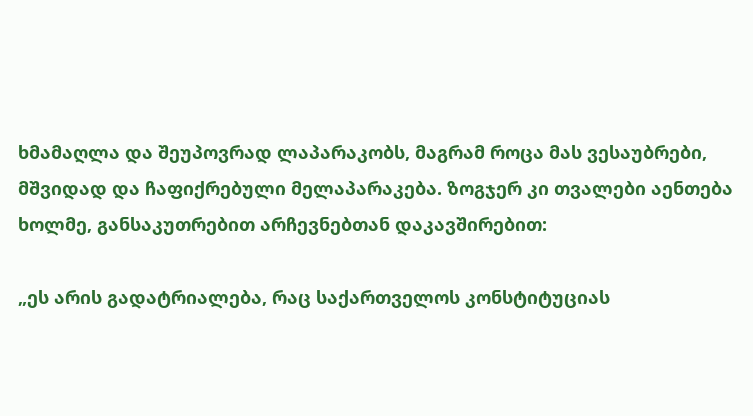ხმამაღლა და შეუპოვრად ლაპარაკობს, მაგრამ როცა მას ვესაუბრები, მშვიდად და ჩაფიქრებული მელაპარაკება. ზოგჯერ კი თვალები აენთება ხოლმე, განსაკუთრებით არჩევნებთან დაკავშირებით:

„ეს არის გადატრიალება, რაც საქართველოს კონსტიტუციას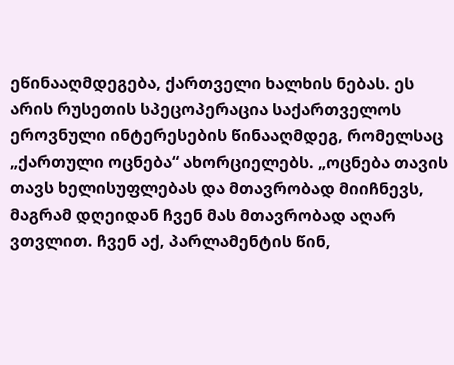ეწინააღმდეგება, ქართველი ხალხის ნებას. ეს არის რუსეთის სპეცოპერაცია საქართველოს ეროვნული ინტერესების წინააღმდეგ, რომელსაც „ქართული ოცნება“ ახორციელებს. „ოცნება თავის თავს ხელისუფლებას და მთავრობად მიიჩნევს, მაგრამ დღეიდან ჩვენ მას მთავრობად აღარ ვთვლით. ჩვენ აქ, პარლამენტის წინ,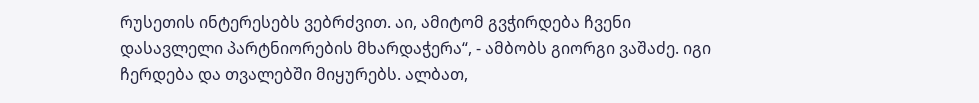რუსეთის ინტერესებს ვებრძვით. აი, ამიტომ გვჭირდება ჩვენი დასავლელი პარტნიორების მხარდაჭერა“, - ამბობს გიორგი ვაშაძე. იგი ჩერდება და თვალებში მიყურებს. ალბათ,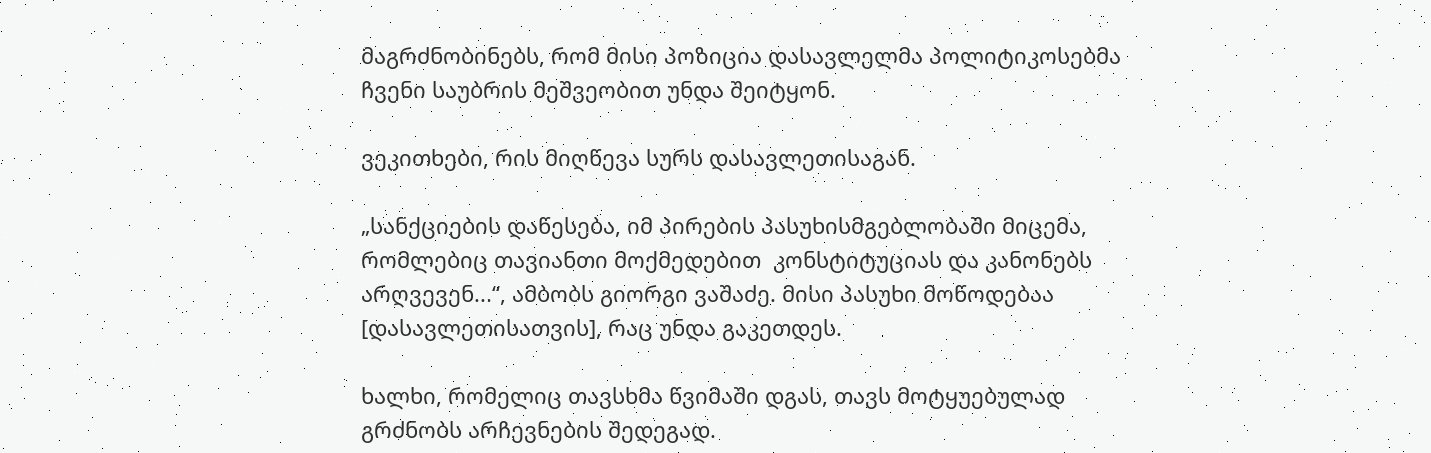მაგრძნობინებს, რომ მისი პოზიცია დასავლელმა პოლიტიკოსებმა ჩვენი საუბრის მეშვეობით უნდა შეიტყონ.

ვეკითხები, რის მიღწევა სურს დასავლეთისაგან.

„სანქციების დაწესება, იმ პირების პასუხისმგებლობაში მიცემა, რომლებიც თავიანთი მოქმედებით  კონსტიტუციას და კანონებს არღვევენ...“, ამბობს გიორგი ვაშაძე. მისი პასუხი მოწოდებაა [დასავლეთისათვის], რაც უნდა გაკეთდეს.

ხალხი, რომელიც თავსხმა წვიმაში დგას, თავს მოტყუებულად გრძნობს არჩევნების შედეგად.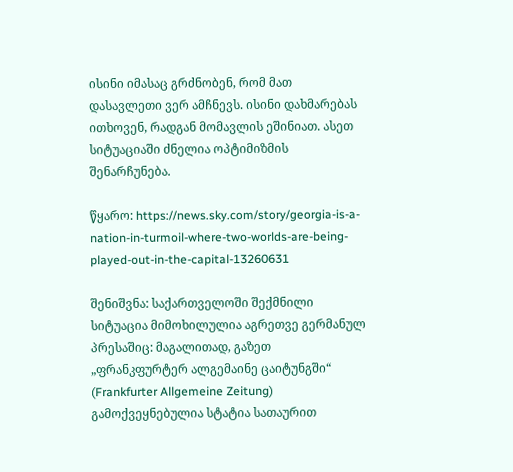ისინი იმასაც გრძნობენ, რომ მათ დასავლეთი ვერ ამჩნევს. ისინი დახმარებას ითხოვენ, რადგან მომავლის ეშინიათ. ასეთ სიტუაციაში ძნელია ოპტიმიზმის შენარჩუნება.

წყარო: https://news.sky.com/story/georgia-is-a-nation-in-turmoil-where-two-worlds-are-being-played-out-in-the-capital-13260631

შენიშვნა: საქართველოში შექმნილი სიტუაცია მიმოხილულია აგრეთვე გერმანულ პრესაშიც: მაგალითად, გაზეთ „ფრანკფურტერ ალგემაინე ცაიტუნგში“ (Frankfurter Allgemeine Zeitung) გამოქვეყნებულია სტატია სათაურით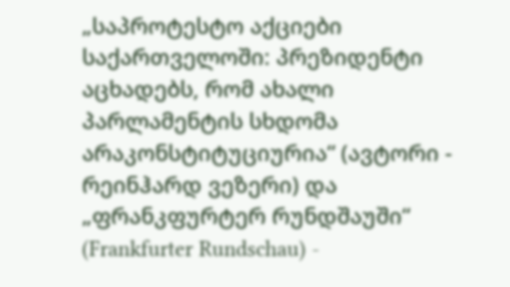„საპროტესტო აქციები საქართველოში: პრეზიდენტი აცხადებს, რომ ახალი პარლამენტის სხდომა არაკონსტიტუციურია“ (ავტორი - რეინჰარდ ვეზერი) და „ფრანკფურტერ რუნდშაუში“ (Frankfurter Rundschau) -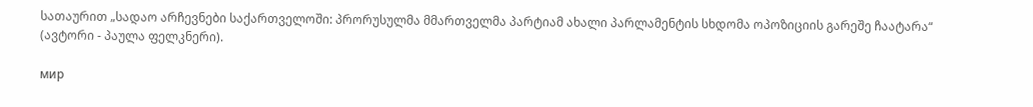სათაურით „სადაო არჩევნები საქართველოში: პრორუსულმა მმართველმა პარტიამ ახალი პარლამენტის სხდომა ოპოზიციის გარეშე ჩაატარა“ (ავტორი - პაულა ფელკნერი).

мир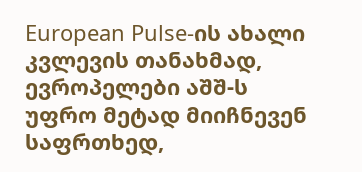European Pulse-ის ახალი კვლევის თანახმად, ევროპელები აშშ-ს უფრო მეტად მიიჩნევენ საფრთხედ,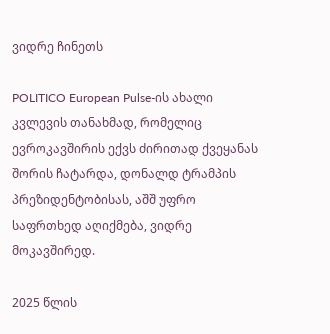ვიდრე ჩინეთს

POLITICO European Pulse-ის ახალი კვლევის თანახმად, რომელიც ევროკავშირის ექვს ძირითად ქვეყანას შორის ჩატარდა, დონალდ ტრამპის პრეზიდენტობისას, აშშ უფრო საფრთხედ აღიქმება, ვიდრე მოკავშირედ.

2025 წლის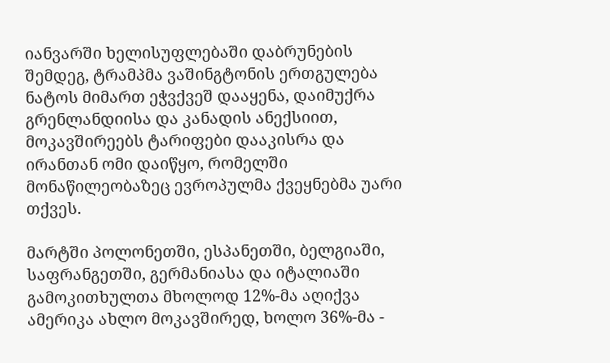იანვარში ხელისუფლებაში დაბრუნების შემდეგ, ტრამპმა ვაშინგტონის ერთგულება ნატოს მიმართ ეჭვქვეშ დააყენა, დაიმუქრა გრენლანდიისა და კანადის ანექსიით, მოკავშირეებს ტარიფები დააკისრა და ირანთან ომი დაიწყო, რომელში მონაწილეობაზეც ევროპულმა ქვეყნებმა უარი თქვეს.

მარტში პოლონეთში, ესპანეთში, ბელგიაში, საფრანგეთში, გერმანიასა და იტალიაში გამოკითხულთა მხოლოდ 12%-მა აღიქვა ამერიკა ახლო მოკავშირედ, ხოლო 36%-მა -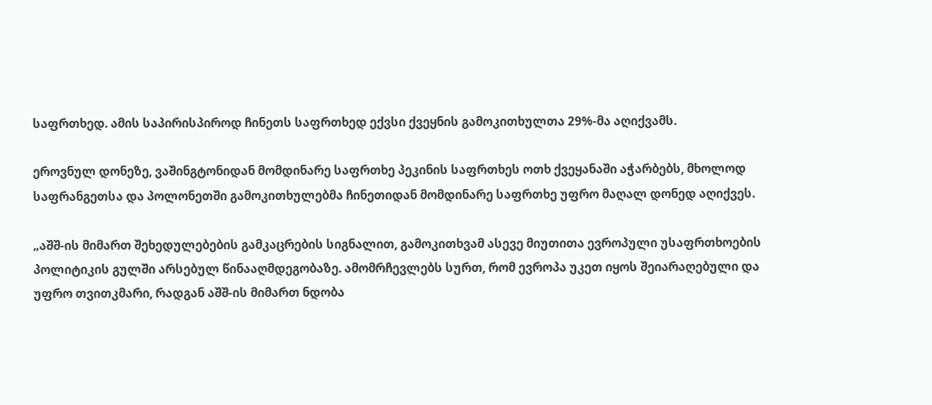საფრთხედ. ამის საპირისპიროდ ჩინეთს საფრთხედ ექვსი ქვეყნის გამოკითხულთა 29%-მა აღიქვამს.

ეროვნულ დონეზე, ვაშინგტონიდან მომდინარე საფრთხე პეკინის საფრთხეს ოთხ ქვეყანაში აჭარბებს, მხოლოდ საფრანგეთსა და პოლონეთში გამოკითხულებმა ჩინეთიდან მომდინარე საფრთხე უფრო მაღალ დონედ აღიქვეს.

„აშშ-ის მიმართ შეხედულებების გამკაცრების სიგნალით, გამოკითხვამ ასევე მიუთითა ევროპული უსაფრთხოების პოლიტიკის გულში არსებულ წინააღმდეგობაზე. ამომრჩევლებს სურთ, რომ ევროპა უკეთ იყოს შეიარაღებული და უფრო თვითკმარი, რადგან აშშ-ის მიმართ ნდობა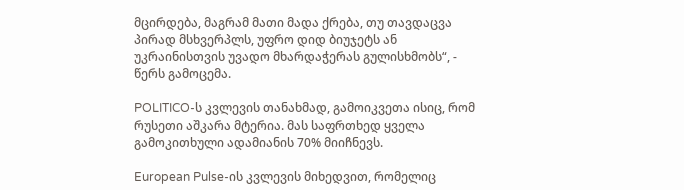მცირდება, მაგრამ მათი მადა ქრება, თუ თავდაცვა პირად მსხვერპლს, უფრო დიდ ბიუჯეტს ან უკრაინისთვის უვადო მხარდაჭერას გულისხმობს“, - წერს გამოცემა.

POLITICO-ს კვლევის თანახმად, გამოიკვეთა ისიც, რომ რუსეთი აშკარა მტერია. მას საფრთხედ ყველა გამოკითხული ადამიანის 70% მიიჩნევს.

European Pulse-ის კვლევის მიხედვით, რომელიც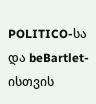POLITICO-სა და beBartlet-ისთვის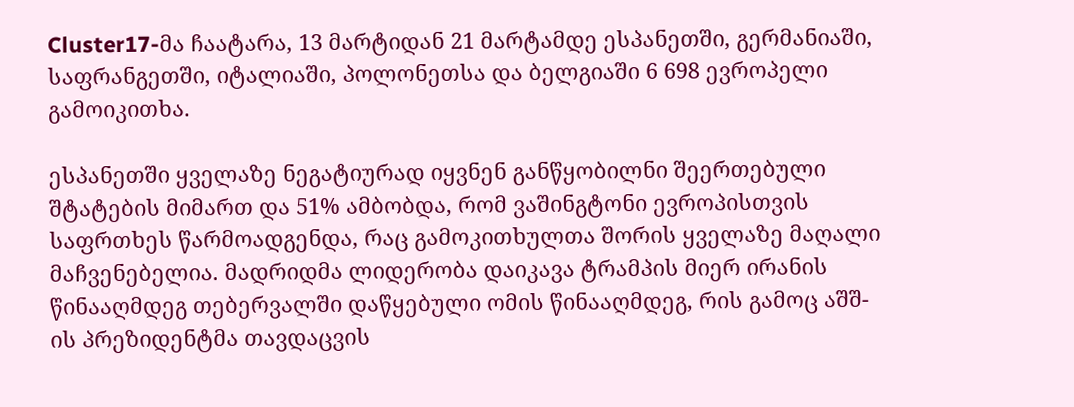Cluster17-მა ჩაატარა, 13 მარტიდან 21 მარტამდე ესპანეთში, გერმანიაში, საფრანგეთში, იტალიაში, პოლონეთსა და ბელგიაში 6 698 ევროპელი გამოიკითხა.

ესპანეთში ყველაზე ნეგატიურად იყვნენ განწყობილნი შეერთებული შტატების მიმართ და 51% ამბობდა, რომ ვაშინგტონი ევროპისთვის საფრთხეს წარმოადგენდა, რაც გამოკითხულთა შორის ყველაზე მაღალი მაჩვენებელია. მადრიდმა ლიდერობა დაიკავა ტრამპის მიერ ირანის წინააღმდეგ თებერვალში დაწყებული ომის წინააღმდეგ, რის გამოც აშშ-ის პრეზიდენტმა თავდაცვის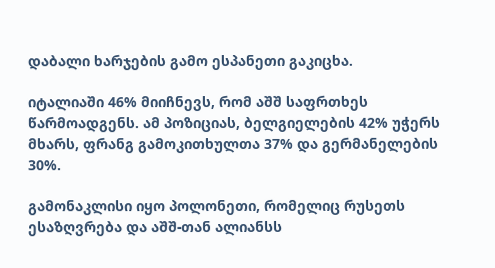დაბალი ხარჯების გამო ესპანეთი გაკიცხა.

იტალიაში 46% მიიჩნევს, რომ აშშ საფრთხეს წარმოადგენს. ამ პოზიციას, ბელგიელების 42% უჭერს მხარს, ფრანგ გამოკითხულთა 37% და გერმანელების 30%.

გამონაკლისი იყო პოლონეთი, რომელიც რუსეთს ესაზღვრება და აშშ-თან ალიანსს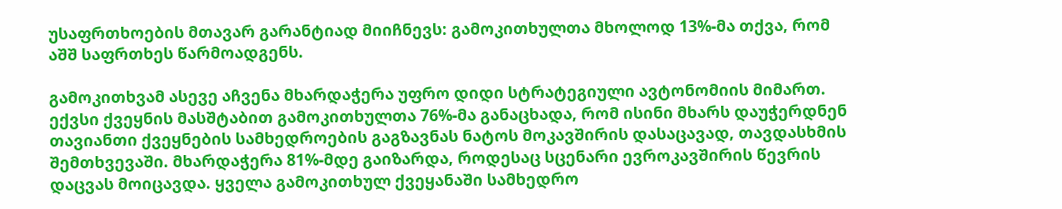უსაფრთხოების მთავარ გარანტიად მიიჩნევს: გამოკითხულთა მხოლოდ 13%-მა თქვა, რომ აშშ საფრთხეს წარმოადგენს.

გამოკითხვამ ასევე აჩვენა მხარდაჭერა უფრო დიდი სტრატეგიული ავტონომიის მიმართ.
ექვსი ქვეყნის მასშტაბით გამოკითხულთა 76%-მა განაცხადა, რომ ისინი მხარს დაუჭერდნენ თავიანთი ქვეყნების სამხედროების გაგზავნას ნატოს მოკავშირის დასაცავად, თავდასხმის შემთხვევაში. მხარდაჭერა 81%-მდე გაიზარდა, როდესაც სცენარი ევროკავშირის წევრის დაცვას მოიცავდა. ყველა გამოკითხულ ქვეყანაში სამხედრო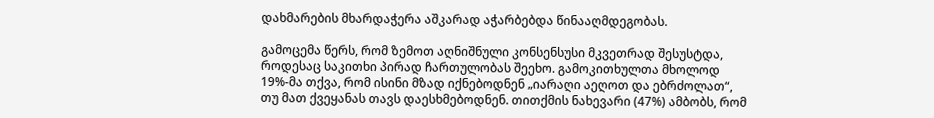დახმარების მხარდაჭერა აშკარად აჭარბებდა წინააღმდეგობას.

გამოცემა წერს, რომ ზემოთ აღნიშნული კონსენსუსი მკვეთრად შესუსტდა, როდესაც საკითხი პირად ჩართულობას შეეხო. გამოკითხულთა მხოლოდ 19%-მა თქვა, რომ ისინი მზად იქნებოდნენ „იარაღი აეღოთ და ებრძოლათ“, თუ მათ ქვეყანას თავს დაესხმებოდნენ. თითქმის ნახევარი (47%) ამბობს, რომ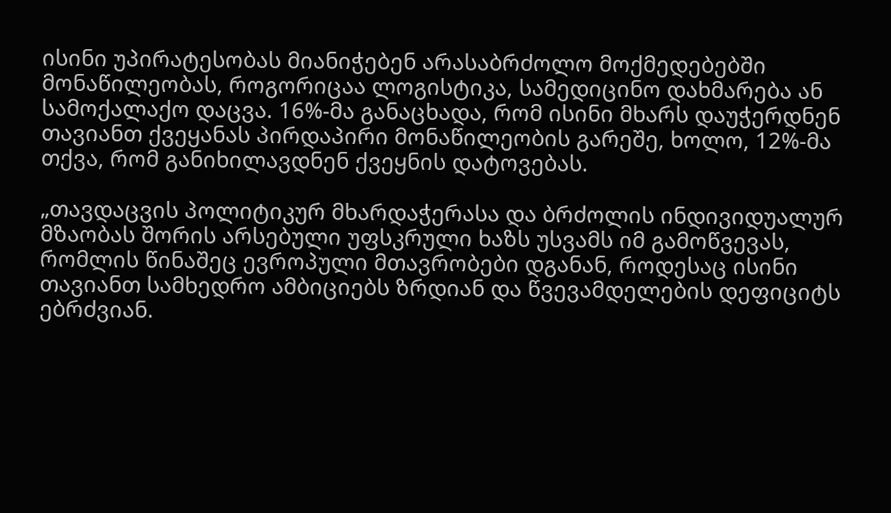ისინი უპირატესობას მიანიჭებენ არასაბრძოლო მოქმედებებში მონაწილეობას, როგორიცაა ლოგისტიკა, სამედიცინო დახმარება ან სამოქალაქო დაცვა. 16%-მა განაცხადა, რომ ისინი მხარს დაუჭერდნენ თავიანთ ქვეყანას პირდაპირი მონაწილეობის გარეშე, ხოლო, 12%-მა თქვა, რომ განიხილავდნენ ქვეყნის დატოვებას.

„თავდაცვის პოლიტიკურ მხარდაჭერასა და ბრძოლის ინდივიდუალურ მზაობას შორის არსებული უფსკრული ხაზს უსვამს იმ გამოწვევას, რომლის წინაშეც ევროპული მთავრობები დგანან, როდესაც ისინი თავიანთ სამხედრო ამბიციებს ზრდიან და წვევამდელების დეფიციტს ებრძვიან.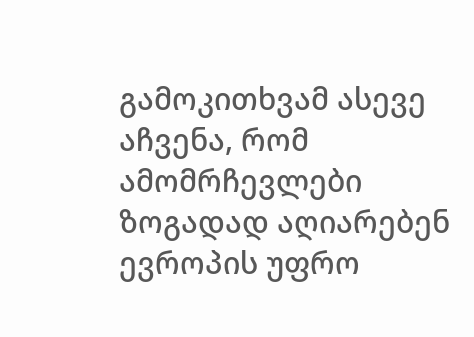გამოკითხვამ ასევე აჩვენა, რომ ამომრჩევლები ზოგადად აღიარებენ ევროპის უფრო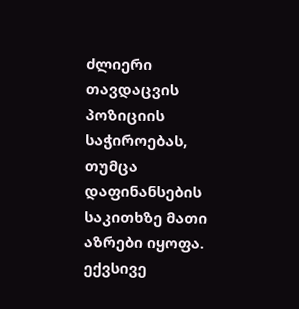ძლიერი თავდაცვის პოზიციის საჭიროებას, თუმცა დაფინანსების საკითხზე მათი აზრები იყოფა. ექვსივე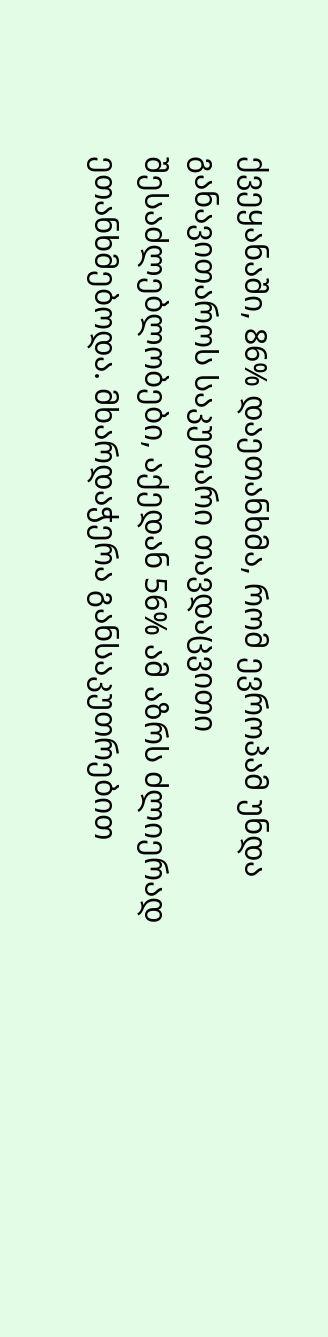ქვეყანაში, 86% დაეთანხმა, რომ ევროპამ უნდა განავითაროს საკუთარი თავდაცვითი შესაძლებლობები, აქედან 56% ამ აზრს ძლიერად ეთანხმებოდა. მხარდაჭერა განსაკუთრებით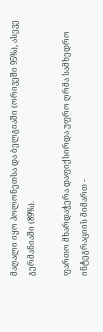მაღალი იყო პოლონეთსა და ბელგიაში (ორივეში 95%), ასევე გერმანიაში (89%).

ფართო მხარდაჭერა დაფიქსირდა უფრო ღრმა სამხედრო ინტეგრაციის მიმართ -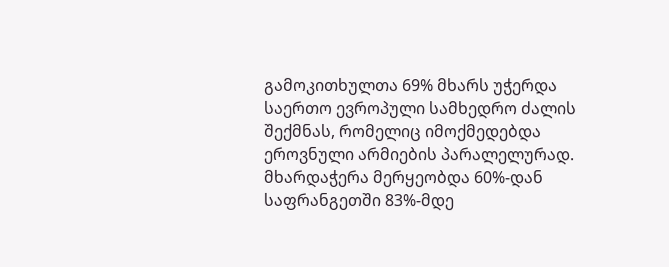გამოკითხულთა 69% მხარს უჭერდა საერთო ევროპული სამხედრო ძალის შექმნას, რომელიც იმოქმედებდა ეროვნული არმიების პარალელურად. მხარდაჭერა მერყეობდა 60%-დან საფრანგეთში 83%-მდე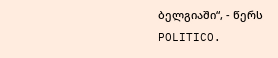ბელგიაში“, - წერს POLITICO.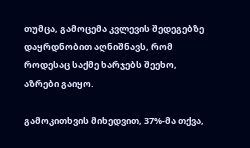თუმცა, გამოცემა კვლევის შედეგებზე დაყრდნობით აღნიშნავს, რომ როდესაც საქმე ხარჯებს შეეხო, აზრები გაიყო.

გამოკითხვის მიხედვით, 37%-მა თქვა,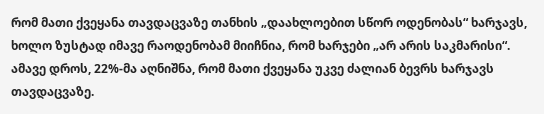რომ მათი ქვეყანა თავდაცვაზე თანხის „დაახლოებით სწორ ოდენობას“ ხარჯავს, ხოლო ზუსტად იმავე რაოდენობამ მიიჩნია, რომ ხარჯები „არ არის საკმარისი“. ამავე დროს, 22%-მა აღნიშნა, რომ მათი ქვეყანა უკვე ძალიან ბევრს ხარჯავს თავდაცვაზე.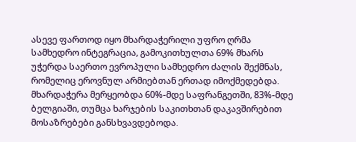ასევე ფართოდ იყო მხარდაჭერილი უფრო ღრმა სამხედრო ინტეგრაცია, გამოკითხულთა 69% მხარს უჭერდა საერთო ევროპული სამხედრო ძალის შექმნას, რომელიც ეროვნულ არმიებთან ერთად იმოქმედებდა. მხარდაჭერა მერყეობდა 60%-მდე საფრანგეთში, 83%-მდე ბელგიაში, თუმცა ხარჯების საკითხთან დაკავშირებით მოსაზრებები განსხვავდებოდა.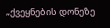„ქვეყნების დონეზე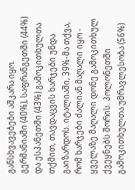განსხვავებები აშკარა იყო. გერმანიაში (40%), საფრანგეთში (44%) და ესპანეთში (43%) გამოკითხულთა თქმით, თავდაცვის ხარჯები უნდა გაიზარდოს. იტალიაში, 39%-მა თქვა, რომ ხარჯები ძალიან მაღალი იყო - ყველაზე მაღალი დონე გამოკითხულ ქვეყნებს შორის. პოლონეთში გამოკითხულთა უმრავლესობა (56%)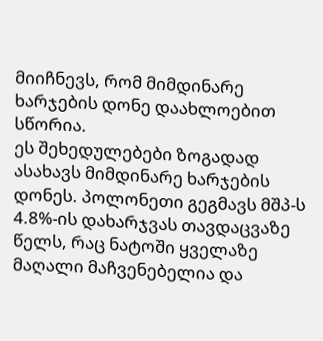მიიჩნევს, რომ მიმდინარე ხარჯების დონე დაახლოებით სწორია.
ეს შეხედულებები ზოგადად ასახავს მიმდინარე ხარჯების დონეს. პოლონეთი გეგმავს მშპ-ს 4.8%-ის დახარჯვას თავდაცვაზე წელს, რაც ნატოში ყველაზე მაღალი მაჩვენებელია და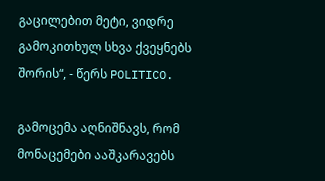გაცილებით მეტი, ვიდრე გამოკითხულ სხვა ქვეყნებს შორის“, - წერს POLITICO.

გამოცემა აღნიშნავს, რომ მონაცემები ააშკარავებს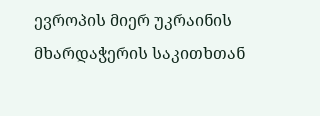ევროპის მიერ უკრაინის მხარდაჭერის საკითხთან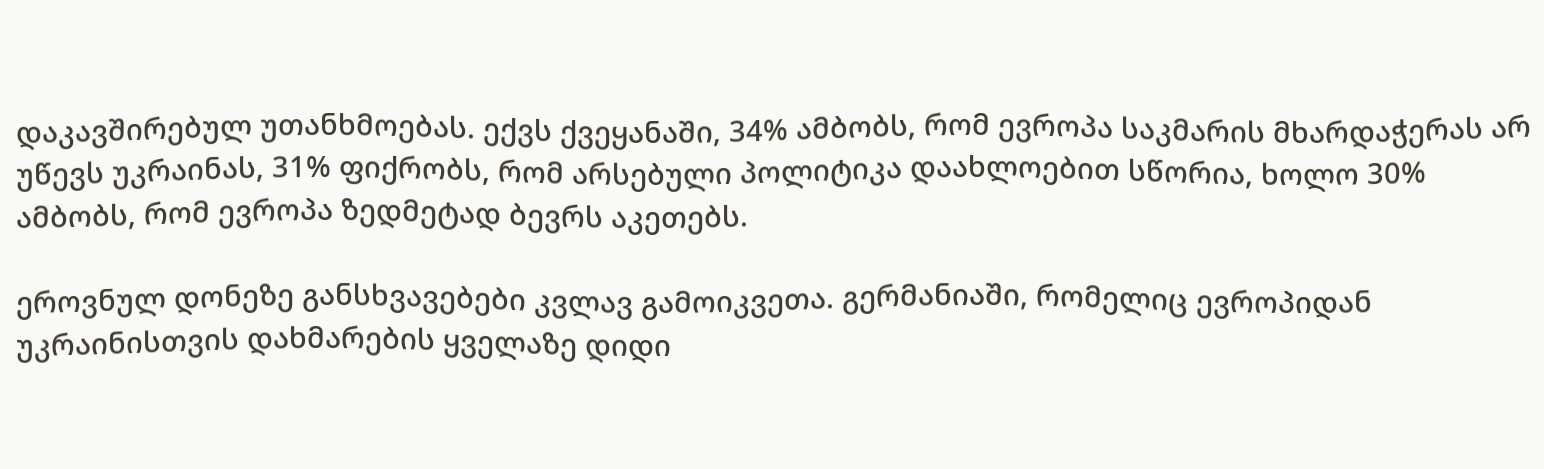დაკავშირებულ უთანხმოებას. ექვს ქვეყანაში, 34% ამბობს, რომ ევროპა საკმარის მხარდაჭერას არ უწევს უკრაინას, 31% ფიქრობს, რომ არსებული პოლიტიკა დაახლოებით სწორია, ხოლო 30% ამბობს, რომ ევროპა ზედმეტად ბევრს აკეთებს.

ეროვნულ დონეზე განსხვავებები კვლავ გამოიკვეთა. გერმანიაში, რომელიც ევროპიდან უკრაინისთვის დახმარების ყველაზე დიდი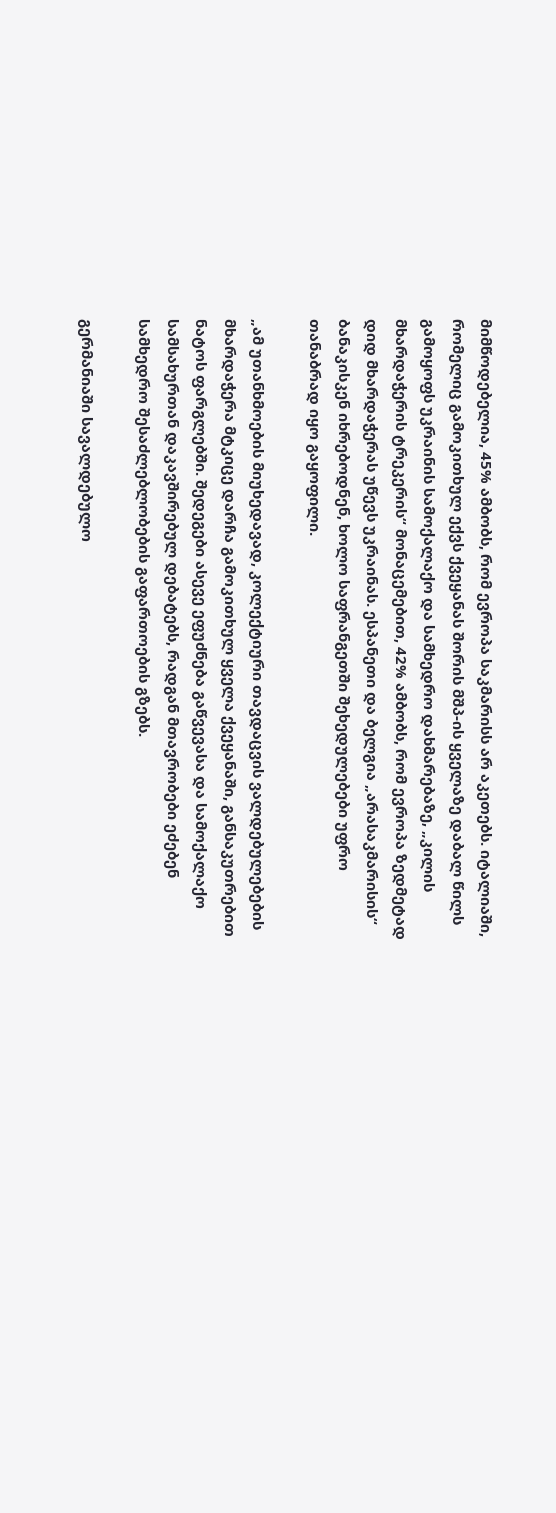მიმწოდებელია, 45% ამბობს, რომ ევროპა საკმარისს არ აკეთებს. იტალიაში, რომელიც გამოკითხულ ექვს ქვეყანას შორის მშპ-ის ყველაზე დაბალ წილს გამოყოფს უკრაინის სამოქალაქო და სამხედრო დახმარებაზე, „კილის მხარდაჭერის ტრეკერის“ მონაცემებით, 42% ამბობს, რომ ევროპა ზედმეტად დიდ მხარდაჭერას უწევს უკრაინას. ესპანეთი და ბელგია „არასაკმარისის“ ბანაკისკენ იხრებოდნენ, ხოლო საფრანგეთში შეხედულებები უფრო თანაბრად იყო გაყოფილი.

„ამ უთანხმოების მიუხედავად, კოლექტიური თავდაცვის ვალდებულებების მხარდაჭერა მტკიცე დარჩა გამოკითხულ ყველა ქვეყანაში, განსაკუთრებით ნატოს ფარგლებში. შედეგები ასევე ეფუძნება გაწვევასა და სამოქალაქო სამსახურთან დაკავშირებულ დებატებს, რადგან მთავრობები ეძებენ სამხედრო შესაძლებლობების გაფართოების გზებს.

გერმანიაში სავალდებულო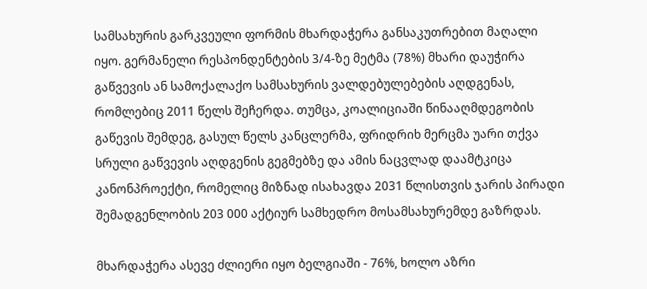სამსახურის გარკვეული ფორმის მხარდაჭერა განსაკუთრებით მაღალი იყო. გერმანელი რესპონდენტების 3/4-ზე მეტმა (78%) მხარი დაუჭირა გაწვევის ან სამოქალაქო სამსახურის ვალდებულებების აღდგენას, რომლებიც 2011 წელს შეჩერდა. თუმცა, კოალიციაში წინააღმდეგობის გაწევის შემდეგ, გასულ წელს კანცლერმა, ფრიდრიხ მერცმა უარი თქვა სრული გაწვევის აღდგენის გეგმებზე და ამის ნაცვლად დაამტკიცა კანონპროექტი, რომელიც მიზნად ისახავდა 2031 წლისთვის ჯარის პირადი შემადგენლობის 203 000 აქტიურ სამხედრო მოსამსახურემდე გაზრდას.

მხარდაჭერა ასევე ძლიერი იყო ბელგიაში - 76%, ხოლო აზრი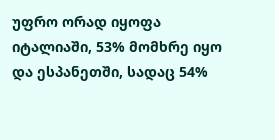უფრო ორად იყოფა იტალიაში, 53% მომხრე იყო და ესპანეთში, სადაც 54%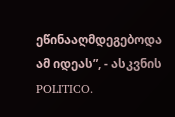ეწინააღმდეგებოდა ამ იდეას”, - ასკვნის POLITICO.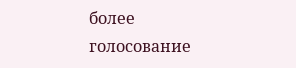более
голосование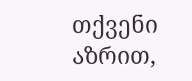თქვენი აზრით,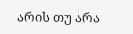არის თუ არა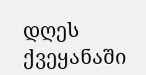დღეს ქვეყანაში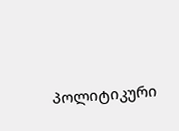პოლიტიკური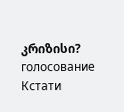კრიზისი?
голосование
Кстати